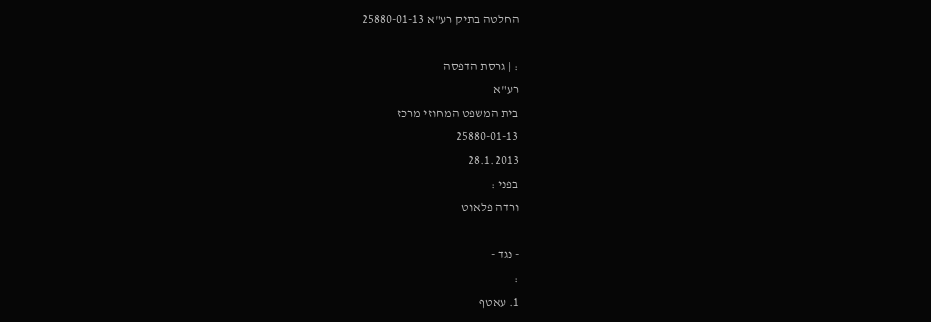החלטה בתיק רע"א 25880-01-13

: | גרסת הדפסה
רע"א
בית המשפט המחוזי מרכז
25880-01-13
28.1.2013
בפני :
ורדה פלאוט

- נגד -
:
1. עאטף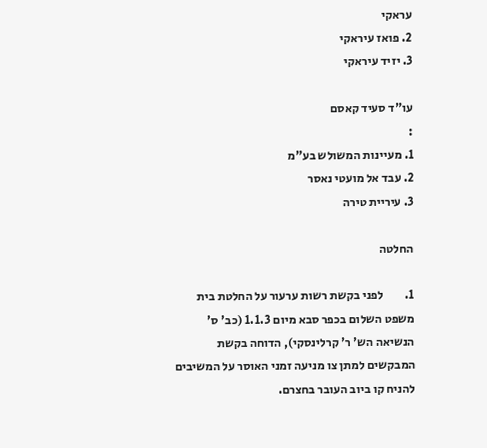עראקי
2. פואז עיראקי
3. יזיד עיראקי

עו"ד סעיד קאסם
:
1. מעיינות המשולש בע"מ
2. עבד אל מועטי נאסר
3. עיריית טירה

החלטה

1.         לפני בקשת רשות ערעור על החלטת בית משפט השלום בכפר סבא מיום 1.1.3 (כב' ס' הנשיאה הש' ר' קרלינסקי), הדוחה בקשת המבקשים למתן צו מניעה זמני האוסר על המשיבים להניח קו ביוב העובר בחצרם.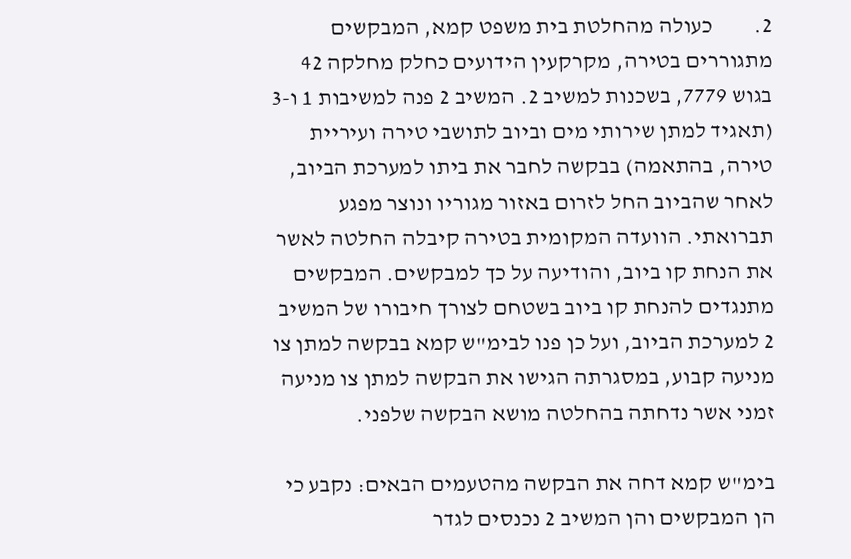2.         כעולה מהחלטת בית משפט קמא, המבקשים מתגוררים בטירה, מקרקעין הידועים כחלק מחלקה 42 בגוש 7779, בשכנות למשיב 2. המשיב 2 פנה למשיבות 1 ו-3 (תאגיד למתן שירותי מים וביוב לתושבי טירה ועיריית טירה, בהתאמה) בבקשה לחבר את ביתו למערכת הביוב, לאחר שהביוב החל לזרום באזור מגוריו ונוצר מפגע תברואתי. הוועדה המקומית בטירה קיבלה החלטה לאשר את הנחת קו ביוב, והודיעה על כך למבקשים. המבקשים מתנגדים להנחת קו ביוב בשטחם לצורך חיבורו של המשיב 2 למערכת הביוב, ועל כן פנו לבימ"ש קמא בבקשה למתן צו מניעה קבוע, במסגרתה הגישו את הבקשה למתן צו מניעה זמני אשר נדחתה בהחלטה מושא הבקשה שלפני.

בימ"ש קמא דחה את הבקשה מהטעמים הבאים: נקבע כי הן המבקשים והן המשיב 2 נכנסים לגדר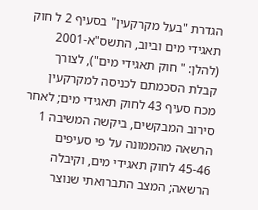הגדרת "בעל מקרקעין" בסעיף 2 ל חוק תאגידי מים וביוב, התשס"א-2001 (להלן: " חוק תאגידי מים"), לצורך קבלת הסכמתם לכניסה למקרקעין מכח סעיף 43 לחוק תאגידי מים; לאחר סירוב המבקשים, ביקשה המשיבה 1 הרשאה מהממונה על פי סעיפים 45-46 לחוק תאגידי מים, וקיבלה הרשאה; המצב התברואתי שנוצר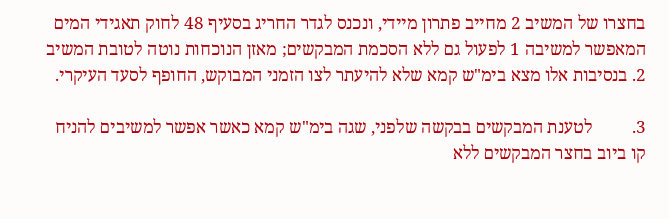בחצרו של המשיב 2 מחייב פתרון מיידי, ונכנס לגדר החריג בסעיף 48 לחוק תאגידי המים המאפשר למשיבה 1 לפעול גם ללא הסכמת המבקשים; מאזן הנוכחות נוטה לטובת המשיב 2. בנסיבות אלו מצא בימ"ש קמא שלא להיעתר לצו הזמני המבוקש, החופף לסעד העיקרי.

3.         לטענת המבקשים בבקשה שלפני, שגה בימ"ש קמא כאשר אפשר למשיבים להניח קו ביוב בחצר המבקשים ללא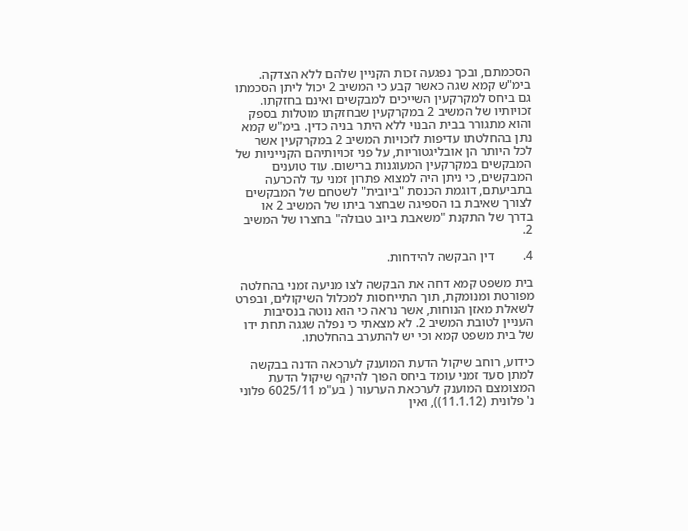הסכמתם, ובכך נפגעה זכות הקניין שלהם ללא הצדקה. בימ"ש קמא שגה כאשר קבע כי המשיב 2 יכול ליתן הסכמתו גם ביחס למקרקעין השייכים למבקשים ואינם בחזקתו. זכויותיו של המשיב 2 במקרקעין שבחזקתו מוטלות בספק והוא מתגורר בבית הבנוי ללא היתר בניה כדין. בימ"ש קמא נתן בהחלטתו עדיפות לזכויות המשיב 2 במקרקעין אשר לכל היותר הן אובליגטוריות, על פני זכויותיהם הקנייניות של המבקשים במקרקעין המעוגנות ברישום. עוד טוענים המבקשים, כי ניתן היה למצוא פתרון זמני עד להכרעה בתביעתם, דוגמת הכנסת "ביובית" לשטחם של המבקשים לצורך שאיבת בו הספיגה שבחצר ביתו של המשיב 2 או בדרך של התקנת "משאבת ביוב טבולה" בחצרו של המשיב 2.

4.         דין הבקשה להידחות.

בית משפט קמא דחה את הבקשה לצו מניעה זמני בהחלטה מפורטת ומנומקת, תוך התייחסות למכלול השיקולים, ובפרט לשאלת מאזן הנוחות, אשר נראה כי הוא נוטה בנסיבות העניין לטובת המשיב 2. לא מצאתי כי נפלה שגגה תחת ידו של בית משפט קמא וכי יש להתערב בהחלטתו.

כידוע, רוחב שיקול הדעת המוענק לערכאה הדנה בבקשה למתן סעד זמני עומד ביחס הפוך להיקף שיקול הדעת המצומצם המוענק לערכאת הערעור ( בע"מ 6025/11 פלוני נ' פלונית (11.1.12)), ואין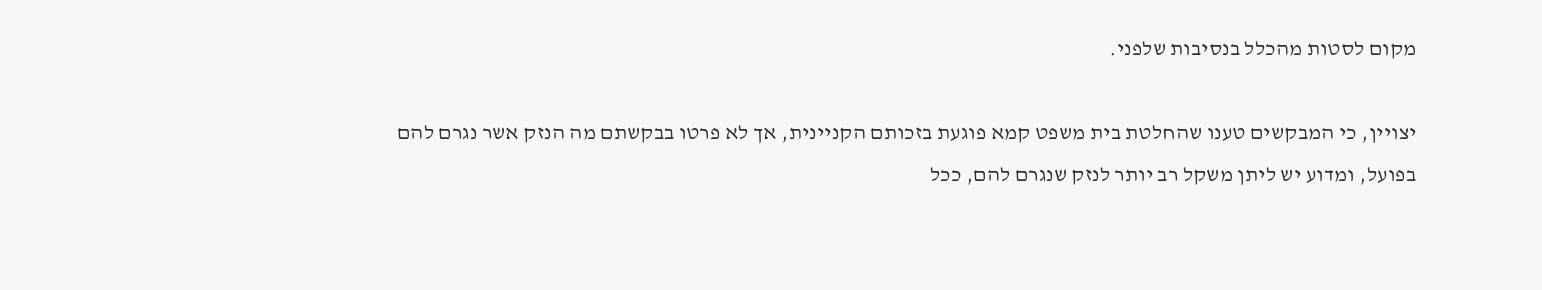מקום לסטות מהכלל בנסיבות שלפני.

יצויין, כי המבקשים טענו שהחלטת בית משפט קמא פוגעת בזכותם הקניינית, אך לא פרטו בבקשתם מה הנזק אשר נגרם להם בפועל, ומדוע יש ליתן משקל רב יותר לנזק שנגרם להם, ככל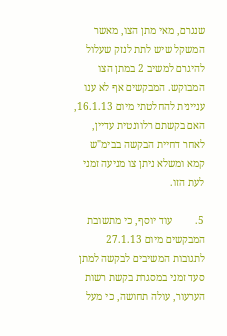שנגרם, מאי מתן הצו, מאשר המשקל שיש לתת לנזק שעלול להיגרם למשיב 2 במתן הצו המבוקש. המבקשים אף לא ענו עניינית להחלטתי מיום 16.1.13, האם בקשתם רלוונטית עדיין, לאחר דחיית הבקשה בבימ"ש קמא ומשלא ניתן צו מניעה זמני לעת הזו.

5.         עוד יוסף, כי מתשובת המבקשים מיום 27.1.13 לתגובות המשיבים לבקשה למתן סעד זמני במסגרת בקשת רשות הערעור, עולה תחושה, כי מעל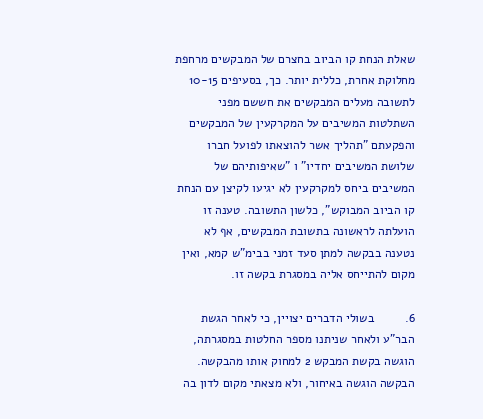שאלת הנחת קו הביוב בחצרם של המבקשים מרחפת מחלוקת אחרת, כללית יותר. כך, בסעיפים 10-15 לתשובה מעלים המבקשים את חששם מפני השתלטות המשיבים על המקרקעין של המבקשים והפקעתם "תהליך אשר להוצאתו לפועל חברו שלושת המשיבים יחדיו" ו "שאיפותיהם של המשיבים ביחס למקרקעין לא יגיעו לקיצן עם הנחת קו הביוב המבוקש", כלשון התשובה. טענה זו הועלתה לראשונה בתשובת המבקשים, אף לא נטענה בבקשה למתן סעד זמני בבימ"ש קמא, ואין מקום להתייחס אליה במסגרת בקשה זו.

6.         בשולי הדברים יצויין, כי לאחר הגשת הבר"ע ולאחר שניתנו מספר החלטות במסגרתה, הוגשה בקשת המבקש 2 למחוק אותו מהבקשה. הבקשה הוגשה באיחור, ולא מצאתי מקום לדון בה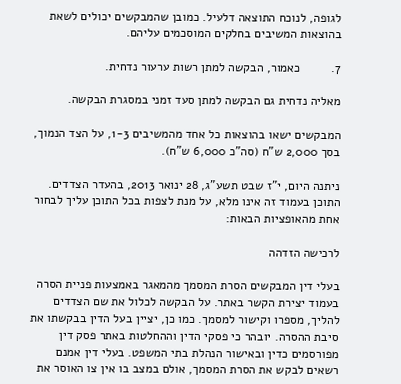לגופה, לנוכח התוצאה דלעיל. כמובן שהמבקשים יכולים לשאת בהוצאות המשיבים בחלקים המוסכמים עליהם.

7.         כאמור, הבקשה למתן רשות ערעור נדחית.

מאליה נדחית גם הבקשה למתן סעד זמני במסגרת הבקשה.

המבקשים ישאו בהוצאות כל אחד מהמשיבים 1-3, על הצד הנמוך, בסך 2,000 ש"ח (סה"כ 6,000 ש"ח).

ניתנה היום, י"ז שבט תשע"ג, 28 ינואר 2013, בהעדר הצדדים. התוכן בעמוד זה אינו מלא, על מנת לצפות בכל התוכן עליך לבחור אחת מהאופציות הבאות:

לרכישה הזדהה

בעלי דין המבקשים הסרת המסמך מהמאגר באמצעות פניית הסרה בעמוד יצירת הקשר באתר. על הבקשה לכלול את שם הצדדים להליך, מספרו וקישור למסמך. כמו כן, יציין בעל הדין בבקשתו את סיבת ההסרה. יובהר כי פסקי הדין וההחלטות באתר פסק דין מפורסמים כדין ובאישור הנהלת בתי המשפט. בעלי דין אמנם רשאים לבקש את הסרת המסמך, אולם במצב בו אין צו האוסר את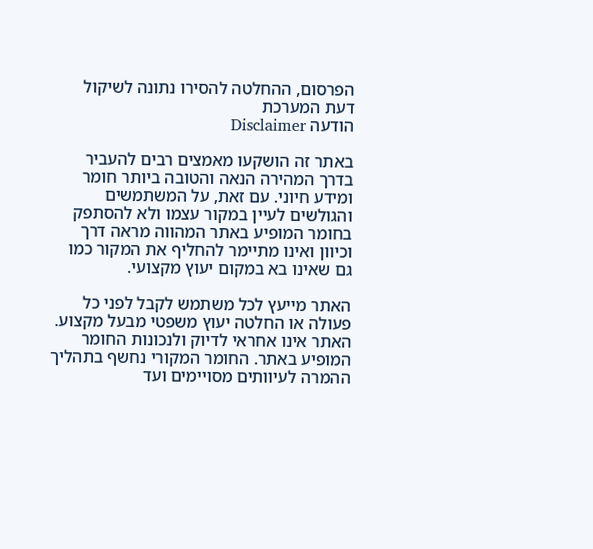הפרסום, ההחלטה להסירו נתונה לשיקול דעת המערכת
הודעה Disclaimer

באתר זה הושקעו מאמצים רבים להעביר בדרך המהירה הנאה והטובה ביותר חומר ומידע חיוני. עם זאת, על המשתמשים והגולשים לעיין במקור עצמו ולא להסתפק בחומר המופיע באתר המהווה מראה דרך וכיוון ואינו מתיימר להחליף את המקור כמו גם שאינו בא במקום יעוץ מקצועי.

האתר מייעץ לכל משתמש לקבל לפני כל פעולה או החלטה יעוץ משפטי מבעל מקצוע. האתר אינו אחראי לדיוק ולנכונות החומר המופיע באתר. החומר המקורי נחשף בתהליך ההמרה לעיוותים מסויימים ועד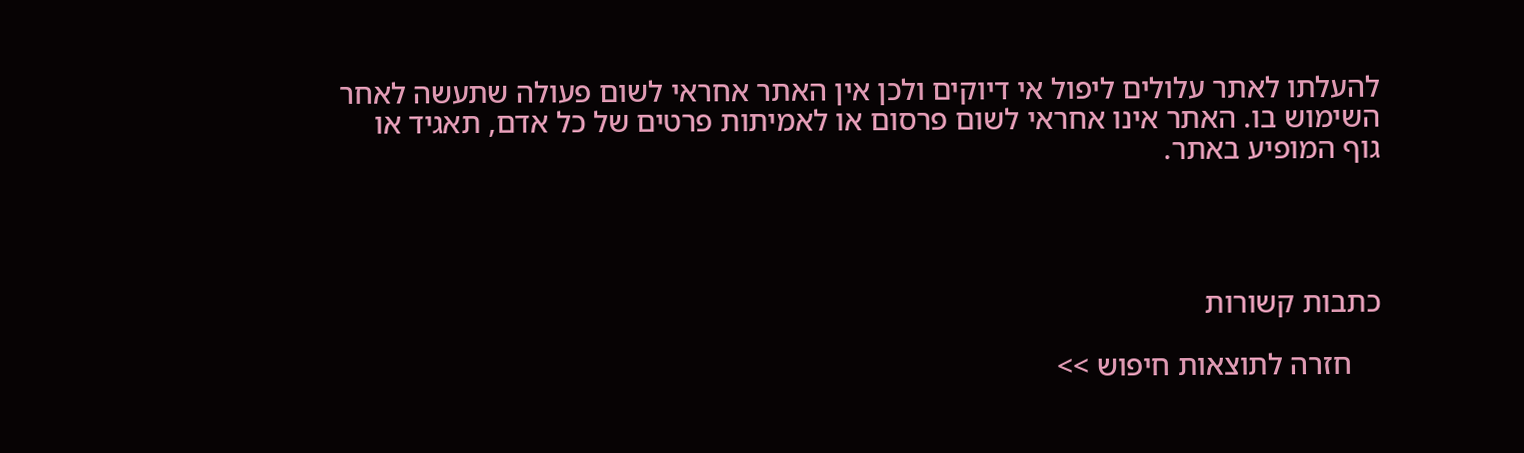להעלתו לאתר עלולים ליפול אי דיוקים ולכן אין האתר אחראי לשום פעולה שתעשה לאחר השימוש בו. האתר אינו אחראי לשום פרסום או לאמיתות פרטים של כל אדם, תאגיד או גוף המופיע באתר.




כתבות קשורות

    חזרה לתוצאות חיפוש >>